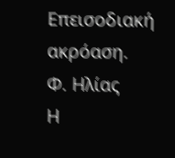Επεισοδιακή ακρόαση.
Φ. Ηλίας
Η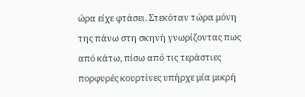ώρα είχε φτάσει. Στεκόταν τώρα μόνη της πάνω στη σκηνή γνωρίζοντας πως από κάτω, πίσω από τις τεράστιες πορφυρές κουρτίνες υπήρχε μία μικρή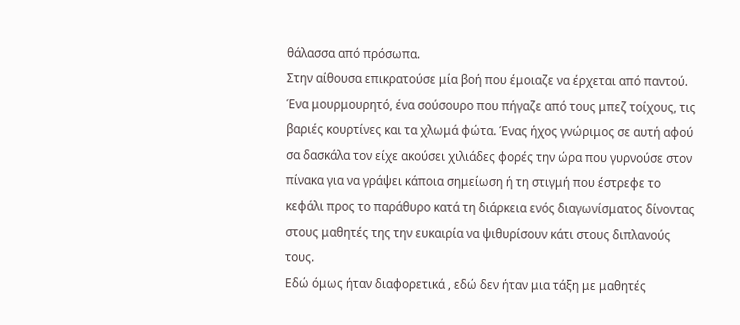θάλασσα από πρόσωπα.
Στην αίθουσα επικρατούσε μία βοή που έμοιαζε να έρχεται από παντού. Ένα μουρμουρητό, ένα σούσουρο που πήγαζε από τους μπεζ τοίχους, τις βαριές κουρτίνες και τα χλωμά φώτα. Ένας ήχος γνώριμος σε αυτή αφού σα δασκάλα τον είχε ακούσει χιλιάδες φορές την ώρα που γυρνούσε στον πίνακα για να γράψει κάποια σημείωση ή τη στιγμή που έστρεφε το κεφάλι προς το παράθυρο κατά τη διάρκεια ενός διαγωνίσματος δίνοντας στους μαθητές της την ευκαιρία να ψιθυρίσουν κάτι στους διπλανούς τους.
Εδώ όμως ήταν διαφορετικά , εδώ δεν ήταν μια τάξη με μαθητές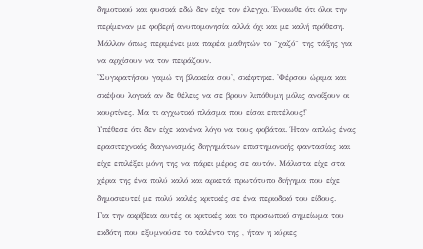δημοτικού και φυσικά εδώ δεν είχε τον έλεγχο. Ένοιωθε ότι όλοι την περίμεναν με φοβερή ανυπομονησία αλλά όχι και με καλή πρόθεση. Μάλλον όπως περιμένει μια παρέα μαθητών το ¨χαζό¨ της τάξης για να αρχίσουν να τον πειράζουν.
'Συγκρατήσου γαμώ τη βλακεία σου', σκέφτηκε. 'Φέρσου ώριμα και σκέψου λογικά αν δε θέλεις να σε βρουν λιπόθυμη μόλις ανοίξουν οι κουρτίνες. Μα τι αγχωτικό πλάσμα που είσαι επιτέλους!'
Υπέθεσε ότι δεν είχε κανένα λόγο να τους φοβάται. Ήταν απλώς ένας ερασιτεχνικός διαγωνισμός διηγημάτων επιστημονικής φαντασίας και είχε επιλέξει μόνη της να πάρει μέρος σε αυτόν. Μάλιστα είχε στα χέρια της ένα πολύ καλό και αρκετά πρωτότυπο διήγημα που είχε δημοσιευτεί με πολύ καλές κριτικές σε ένα περιοδικό του είδους.
Για την ακρίβεια αυτές οι κριτικές και το προσωπικό σημείωμα του εκδότη που εξυμνούσε το ταλέντο της , ήταν η κύριες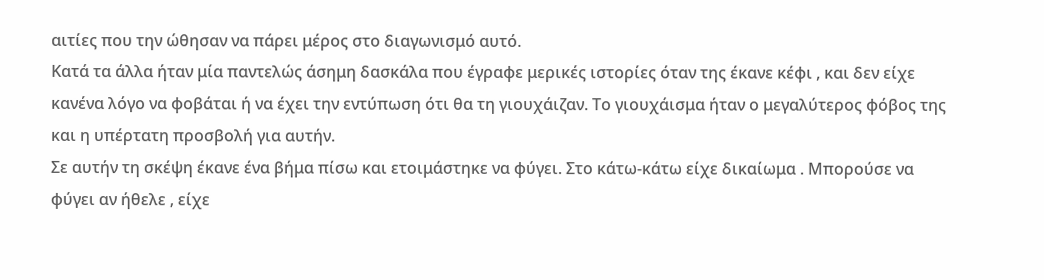αιτίες που την ώθησαν να πάρει μέρος στο διαγωνισμό αυτό.
Κατά τα άλλα ήταν μία παντελώς άσημη δασκάλα που έγραφε μερικές ιστορίες όταν της έκανε κέφι , και δεν είχε κανένα λόγο να φοβάται ή να έχει την εντύπωση ότι θα τη γιουχάιζαν. Το γιουχάισμα ήταν ο μεγαλύτερος φόβος της και η υπέρτατη προσβολή για αυτήν.
Σε αυτήν τη σκέψη έκανε ένα βήμα πίσω και ετοιμάστηκε να φύγει. Στο κάτω-κάτω είχε δικαίωμα . Μπορούσε να φύγει αν ήθελε , είχε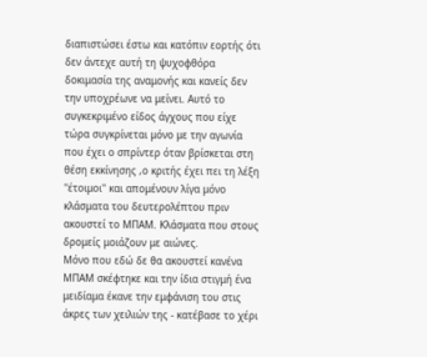διαπιστώσει έστω και κατόπιν εορτής ότι δεν άντεχε αυτή τη ψυχοφθόρα δοκιμασία της αναμονής και κανείς δεν την υποχρέωνε να μείνει. Αυτό το συγκεκριμένο είδος άγχους που είχε τώρα συγκρίνεται μόνο με την αγωνία που έχει ο σπρίντερ όταν βρίσκεται στη θέση εκκίνησης ,ο κριτής έχει πει τη λέξη ''έτοιμοι'' και απομένουν λίγα μόνο κλάσματα του δευτερολέπτου πριν ακουστεί το ΜΠΑΜ. Κλάσματα που στους δρομείς μοιάζουν με αιώνες.
Μόνο που εδώ δε θα ακουστεί κανένα ΜΠΑΜ σκέφτηκε και την ίδια στιγμή ένα μειδίαμα έκανε την εμφάνιση του στις άκρες των χειλιών της - κατέβασε το χέρι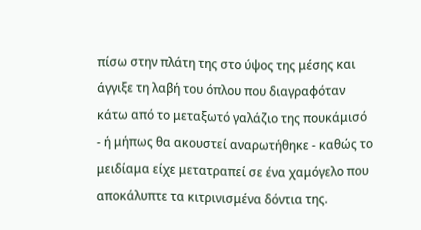πίσω στην πλάτη της στο ύψος της μέσης και άγγιξε τη λαβή του όπλου που διαγραφόταν κάτω από το μεταξωτό γαλάζιο της πουκάμισό - ή μήπως θα ακουστεί αναρωτήθηκε - καθώς το μειδίαμα είχε μετατραπεί σε ένα χαμόγελο που αποκάλυπτε τα κιτρινισμένα δόντια της.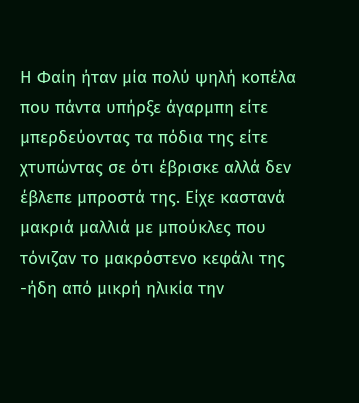Η Φαίη ήταν μία πολύ ψηλή κοπέλα που πάντα υπήρξε άγαρμπη είτε μπερδεύοντας τα πόδια της είτε χτυπώντας σε ότι έβρισκε αλλά δεν έβλεπε μπροστά της. Είχε καστανά μακριά μαλλιά με μπούκλες που τόνιζαν το μακρόστενο κεφάλι της -ήδη από μικρή ηλικία την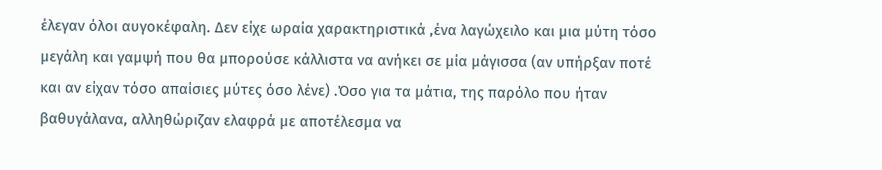έλεγαν όλοι αυγοκέφαλη. Δεν είχε ωραία χαρακτηριστικά ,ένα λαγώχειλο και μια μύτη τόσο μεγάλη και γαμψή που θα μπορούσε κάλλιστα να ανήκει σε μία μάγισσα (αν υπήρξαν ποτέ και αν είχαν τόσο απαίσιες μύτες όσο λένε) .Όσο για τα μάτια, της παρόλο που ήταν βαθυγάλανα, αλληθώριζαν ελαφρά με αποτέλεσμα να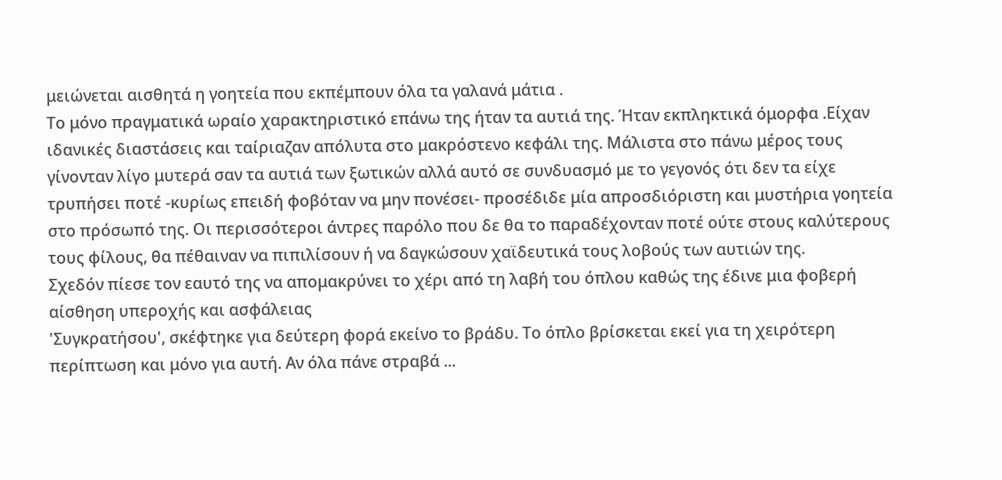μειώνεται αισθητά η γοητεία που εκπέμπουν όλα τα γαλανά μάτια .
Το μόνο πραγματικά ωραίο χαρακτηριστικό επάνω της ήταν τα αυτιά της. Ήταν εκπληκτικά όμορφα .Είχαν ιδανικές διαστάσεις και ταίριαζαν απόλυτα στο μακρόστενο κεφάλι της. Μάλιστα στο πάνω μέρος τους γίνονταν λίγο μυτερά σαν τα αυτιά των ξωτικών αλλά αυτό σε συνδυασμό με το γεγονός ότι δεν τα είχε τρυπήσει ποτέ -κυρίως επειδή φοβόταν να μην πονέσει- προσέδιδε μία απροσδιόριστη και μυστήρια γοητεία στο πρόσωπό της. Οι περισσότεροι άντρες παρόλο που δε θα το παραδέχονταν ποτέ ούτε στους καλύτερους τους φίλους, θα πέθαιναν να πιπιλίσουν ή να δαγκώσουν χαϊδευτικά τους λοβούς των αυτιών της.
Σχεδόν πίεσε τον εαυτό της να απομακρύνει το χέρι από τη λαβή του όπλου καθώς της έδινε μια φοβερή αίσθηση υπεροχής και ασφάλειας
'Συγκρατήσου', σκέφτηκε για δεύτερη φορά εκείνο το βράδυ. Το όπλο βρίσκεται εκεί για τη χειρότερη περίπτωση και μόνο για αυτή. Αν όλα πάνε στραβά ...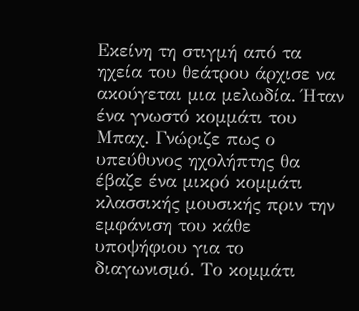Εκείνη τη στιγμή από τα ηχεία του θεάτρου άρχισε να ακούγεται μια μελωδία. Ήταν ένα γνωστό κομμάτι του Μπαχ. Γνώριζε πως ο υπεύθυνος ηχολήπτης θα έβαζε ένα μικρό κομμάτι κλασσικής μουσικής πριν την εμφάνιση του κάθε υποψήφιου για το διαγωνισμό. Το κομμάτι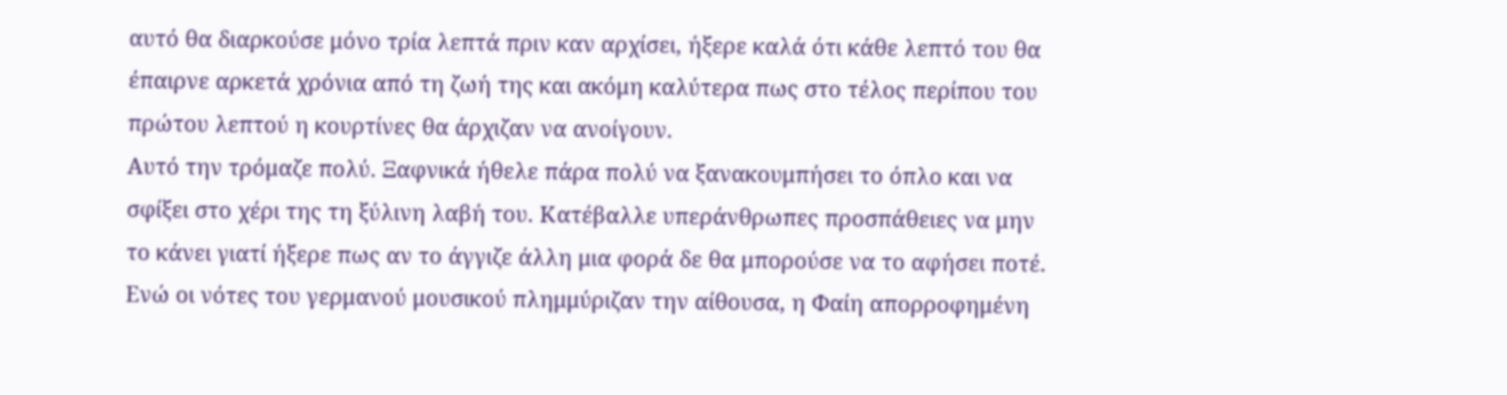αυτό θα διαρκούσε μόνο τρία λεπτά πριν καν αρχίσει, ήξερε καλά ότι κάθε λεπτό του θα έπαιρνε αρκετά χρόνια από τη ζωή της και ακόμη καλύτερα πως στο τέλος περίπου του πρώτου λεπτού η κουρτίνες θα άρχιζαν να ανοίγουν.
Αυτό την τρόμαζε πολύ. Ξαφνικά ήθελε πάρα πολύ να ξανακουμπήσει το όπλο και να σφίξει στο χέρι της τη ξύλινη λαβή του. Κατέβαλλε υπεράνθρωπες προσπάθειες να μην το κάνει γιατί ήξερε πως αν το άγγιζε άλλη μια φορά δε θα μπορούσε να το αφήσει ποτέ.
Ενώ οι νότες του γερμανού μουσικού πλημμύριζαν την αίθουσα, η Φαίη απορροφημένη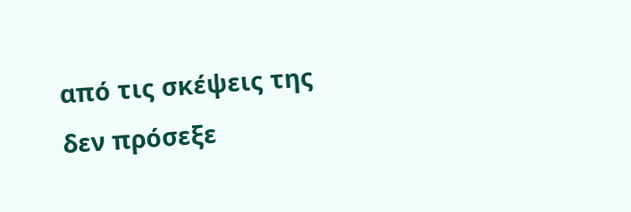από τις σκέψεις της δεν πρόσεξε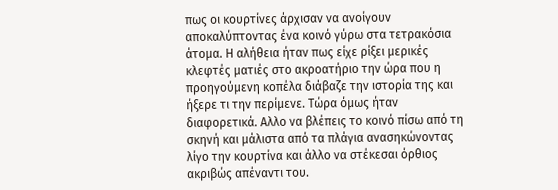πως οι κουρτίνες άρχισαν να ανοίγουν αποκαλύπτοντας ένα κοινό γύρω στα τετρακόσια άτομα. Η αλήθεια ήταν πως είχε ρίξει μερικές κλεφτές ματιές στο ακροατήριο την ώρα που η προηγούμενη κοπέλα διάβαζε την ιστορία της και ήξερε τι την περίμενε. Τώρα όμως ήταν διαφορετικά. Αλλο να βλέπεις το κοινό πίσω από τη σκηνή και μάλιστα από τα πλάγια ανασηκώνοντας λίγο την κουρτίνα και άλλο να στέκεσαι όρθιος ακριβώς απέναντι του.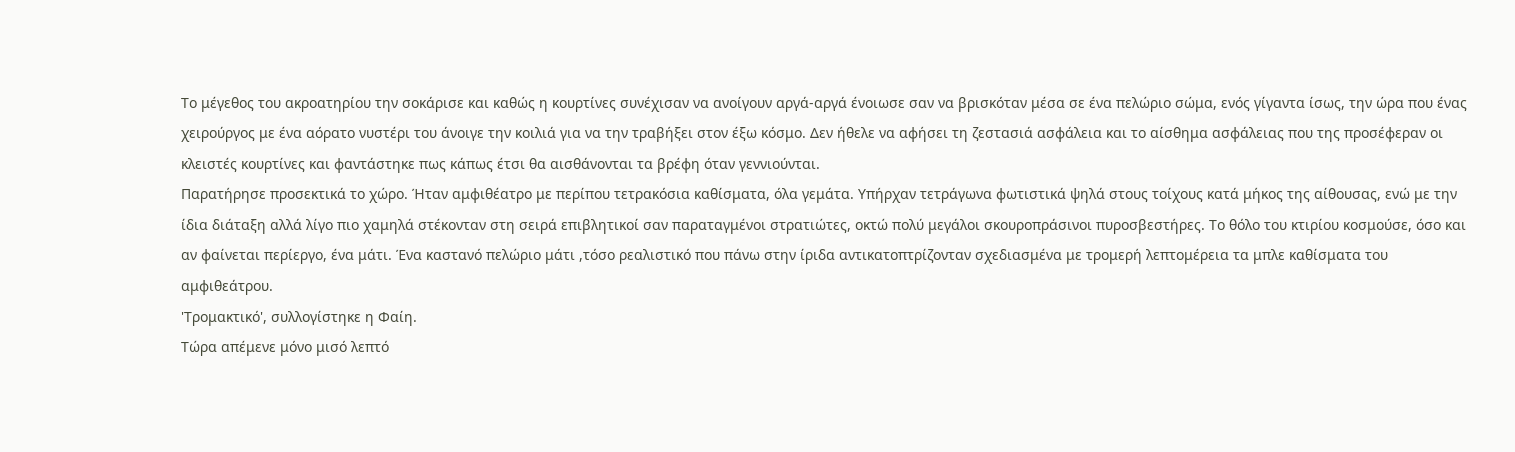Το μέγεθος του ακροατηρίου την σοκάρισε και καθώς η κουρτίνες συνέχισαν να ανοίγουν αργά-αργά ένοιωσε σαν να βρισκόταν μέσα σε ένα πελώριο σώμα, ενός γίγαντα ίσως, την ώρα που ένας χειρούργος με ένα αόρατο νυστέρι του άνοιγε την κοιλιά για να την τραβήξει στον έξω κόσμο. Δεν ήθελε να αφήσει τη ζεστασιά ασφάλεια και το αίσθημα ασφάλειας που της προσέφεραν οι κλειστές κουρτίνες και φαντάστηκε πως κάπως έτσι θα αισθάνονται τα βρέφη όταν γεννιούνται.
Παρατήρησε προσεκτικά το χώρο. Ήταν αμφιθέατρο με περίπου τετρακόσια καθίσματα, όλα γεμάτα. Υπήρχαν τετράγωνα φωτιστικά ψηλά στους τοίχους κατά μήκος της αίθουσας, ενώ με την ίδια διάταξη αλλά λίγο πιο χαμηλά στέκονταν στη σειρά επιβλητικοί σαν παραταγμένοι στρατιώτες, οκτώ πολύ μεγάλοι σκουροπράσινοι πυροσβεστήρες. Το θόλο του κτιρίου κοσμούσε, όσο και αν φαίνεται περίεργο, ένα μάτι. Ένα καστανό πελώριο μάτι ,τόσο ρεαλιστικό που πάνω στην ίριδα αντικατοπτρίζονταν σχεδιασμένα με τρομερή λεπτομέρεια τα μπλε καθίσματα του αμφιθεάτρου.
'Τρομακτικό', συλλογίστηκε η Φαίη.
Τώρα απέμενε μόνο μισό λεπτό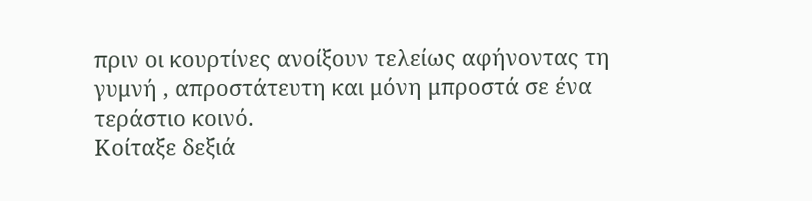πριν οι κουρτίνες ανοίξουν τελείως αφήνοντας τη γυμνή , απροστάτευτη και μόνη μπροστά σε ένα τεράστιο κοινό.
Κοίταξε δεξιά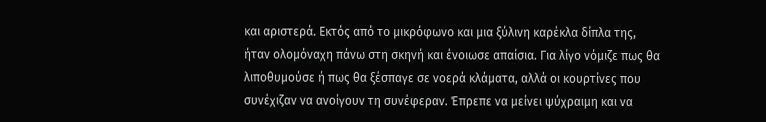και αριστερά. Εκτός από το μικρόφωνο και μια ξύλινη καρέκλα δίπλα της, ήταν ολομόναχη πάνω στη σκηνή και ένοιωσε απαίσια. Για λίγο νόμιζε πως θα λιποθυμούσε ή πως θα ξέσπαγε σε νοερά κλάματα, αλλά οι κουρτίνες που συνέχιζαν να ανοίγουν τη συνέφεραν. Έπρεπε να μείνει ψύχραιμη και να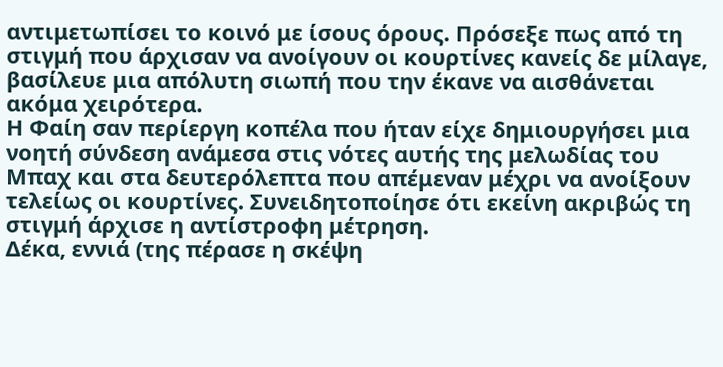αντιμετωπίσει το κοινό με ίσους όρους. Πρόσεξε πως από τη στιγμή που άρχισαν να ανοίγουν οι κουρτίνες κανείς δε μίλαγε, βασίλευε μια απόλυτη σιωπή που την έκανε να αισθάνεται ακόμα χειρότερα.
Η Φαίη σαν περίεργη κοπέλα που ήταν είχε δημιουργήσει μια νοητή σύνδεση ανάμεσα στις νότες αυτής της μελωδίας του Μπαχ και στα δευτερόλεπτα που απέμεναν μέχρι να ανοίξουν τελείως οι κουρτίνες. Συνειδητοποίησε ότι εκείνη ακριβώς τη στιγμή άρχισε η αντίστροφη μέτρηση.
Δέκα, εννιά (της πέρασε η σκέψη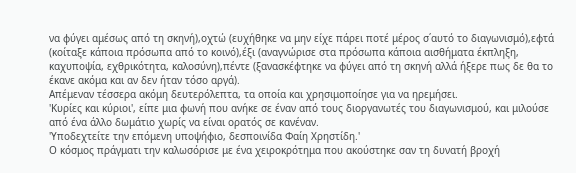να φύγει αμέσως από τη σκηνή),οχτώ (ευχήθηκε να μην είχε πάρει ποτέ μέρος σ΄αυτό το διαγωνισμό),εφτά (κοίταξε κάποια πρόσωπα από το κοινό),έξι (αναγνώρισε στα πρόσωπα κάποια αισθήματα έκπληξη, καχυποψία, εχθρικότητα, καλοσύνη),πέντε (ξανασκέφτηκε να φύγει από τη σκηνή αλλά ήξερε πως δε θα το έκανε ακόμα και αν δεν ήταν τόσο αργά).
Απέμεναν τέσσερα ακόμη δευτερόλεπτα, τα οποία και χρησιμοποίησε για να ηρεμήσει.
'Κυρίες και κύριοι', είπε μια φωνή που ανήκε σε έναν από τους διοργανωτές του διαγωνισμού, και μιλούσε από ένα άλλο δωμάτιο χωρίς να είναι ορατός σε κανέναν.
'Υποδεχτείτε την επόμενη υποψήφιο, δεσποινίδα Φαίη Χρηστίδη.'
Ο κόσμος πράγματι την καλωσόρισε με ένα χειροκρότημα που ακούστηκε σαν τη δυνατή βροχή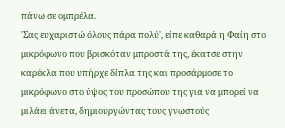πάνω σε ομπρέλα.
'Σας ευχαριστώ όλους πάρα πολύ', είπε καθαρά η Φαίη στο μικρόφωνο που βρισκόταν μπροστά της, έκατσε στην καρέκλα που υπήρχε δίπλα της και προσάρμοσε το μικρόφωνο στο ύψος του προσώπου της για να μπορεί να μιλάει άνετα, δημιουργώντας τους γνωστούς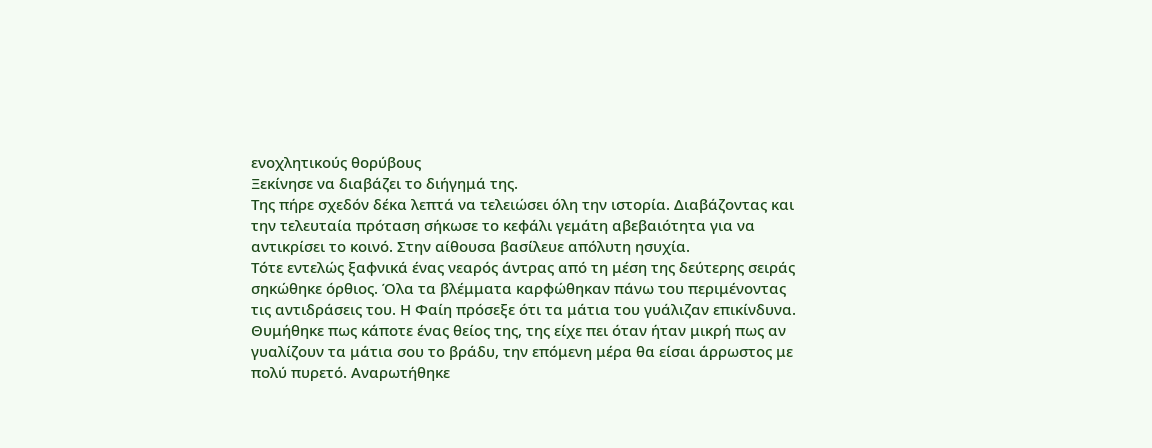ενοχλητικούς θορύβους
Ξεκίνησε να διαβάζει το διήγημά της.
Της πήρε σχεδόν δέκα λεπτά να τελειώσει όλη την ιστορία. Διαβάζοντας και την τελευταία πρόταση σήκωσε το κεφάλι γεμάτη αβεβαιότητα για να αντικρίσει το κοινό. Στην αίθουσα βασίλευε απόλυτη ησυχία.
Τότε εντελώς ξαφνικά ένας νεαρός άντρας από τη μέση της δεύτερης σειράς σηκώθηκε όρθιος. Όλα τα βλέμματα καρφώθηκαν πάνω του περιμένοντας τις αντιδράσεις του. Η Φαίη πρόσεξε ότι τα μάτια του γυάλιζαν επικίνδυνα.
Θυμήθηκε πως κάποτε ένας θείος της, της είχε πει όταν ήταν μικρή πως αν γυαλίζουν τα μάτια σου το βράδυ, την επόμενη μέρα θα είσαι άρρωστος με πολύ πυρετό. Αναρωτήθηκε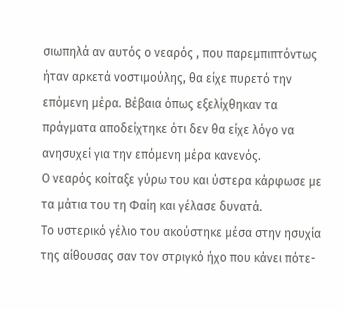σιωπηλά αν αυτός ο νεαρός , που παρεμπιπτόντως ήταν αρκετά νοστιμούλης, θα είχε πυρετό την επόμενη μέρα. Βέβαια όπως εξελίχθηκαν τα πράγματα αποδείχτηκε ότι δεν θα είχε λόγο να ανησυχεί για την επόμενη μέρα κανενός.
Ο νεαρός κοίταξε γύρω του και ύστερα κάρφωσε με τα μάτια του τη Φαίη και γέλασε δυνατά.
Το υστερικό γέλιο του ακούστηκε μέσα στην ησυχία της αίθουσας σαν τον στριγκό ήχο που κάνει πότε-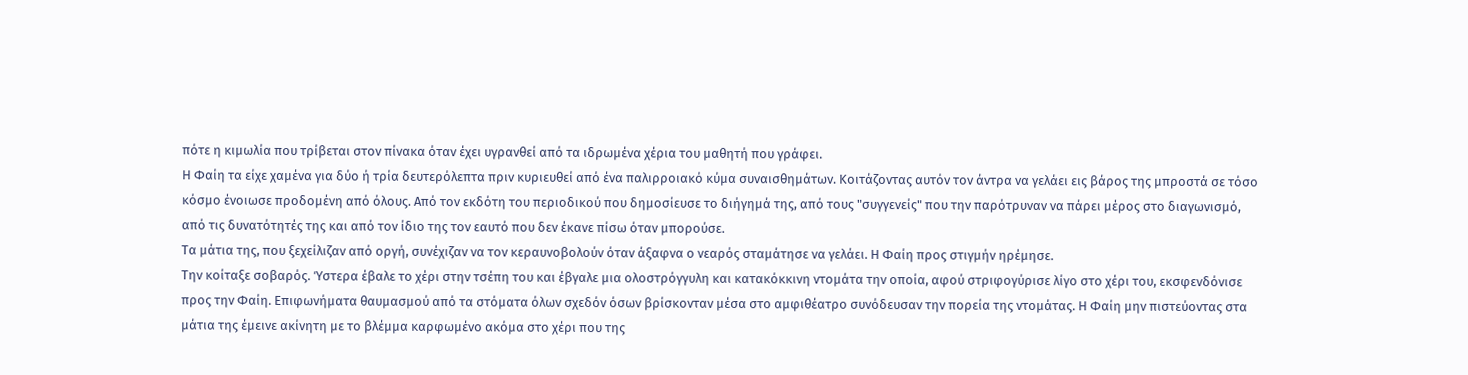πότε η κιμωλία που τρίβεται στον πίνακα όταν έχει υγρανθεί από τα ιδρωμένα χέρια του μαθητή που γράφει.
Η Φαίη τα είχε χαμένα για δύο ή τρία δευτερόλεπτα πριν κυριευθεί από ένα παλιρροιακό κύμα συναισθημάτων. Κοιτάζοντας αυτόν τον άντρα να γελάει εις βάρος της μπροστά σε τόσο κόσμο ένοιωσε προδομένη από όλους. Από τον εκδότη του περιοδικού που δημοσίευσε το διήγημά της, από τους "συγγενείς" που την παρότρυναν να πάρει μέρος στο διαγωνισμό, από τις δυνατότητές της και από τον ίδιο της τον εαυτό που δεν έκανε πίσω όταν μπορούσε.
Τα μάτια της, που ξεχείλιζαν από οργή, συνέχιζαν να τον κεραυνοβολούν όταν άξαφνα ο νεαρός σταμάτησε να γελάει. Η Φαίη προς στιγμήν ηρέμησε.
Την κοίταξε σοβαρός. Ύστερα έβαλε το χέρι στην τσέπη του και έβγαλε μια ολοστρόγγυλη και κατακόκκινη ντομάτα την οποία, αφού στριφογύρισε λίγο στο χέρι του, εκσφενδόνισε προς την Φαίη. Επιφωνήματα θαυμασμού από τα στόματα όλων σχεδόν όσων βρίσκονταν μέσα στο αμφιθέατρο συνόδευσαν την πορεία της ντομάτας. Η Φαίη μην πιστεύοντας στα μάτια της έμεινε ακίνητη με το βλέμμα καρφωμένο ακόμα στο χέρι που της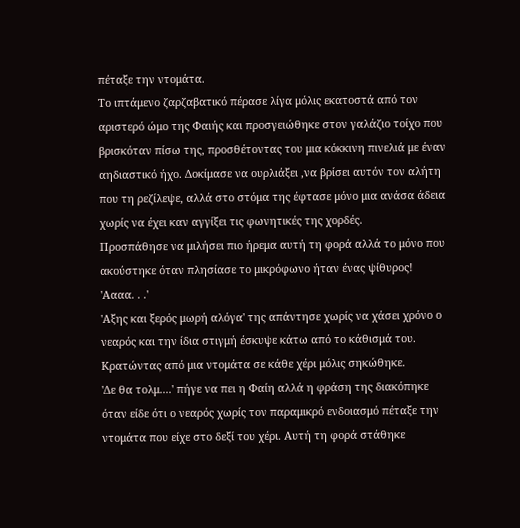πέταξε την ντομάτα.
Το ιπτάμενο ζαρζαβατικό πέρασε λίγα μόλις εκατοστά από τον αριστερό ώμο της Φαιής και προσγειώθηκε στον γαλάζιο τοίχο που βρισκόταν πίσω της, προσθέτοντας του μια κόκκινη πινελιά με έναν αηδιαστικό ήχο. Δοκίμασε να ουρλιάξει ,να βρίσει αυτόν τον αλήτη που τη ρεζίλεψε, αλλά στο στόμα της έφτασε μόνο μια ανάσα άδεια χωρίς να έχει καν αγγίξει τις φωνητικές της χορδές.
Προσπάθησε να μιλήσει πιο ήρεμα αυτή τη φορά αλλά το μόνο που ακούστηκε όταν πλησίασε το μικρόφωνο ήταν ένας ψίθυρος!
'Αααα. . .'
'Αξης και ξερός μωρή αλόγα' της απάντησε χωρίς να χάσει χρόνο ο νεαρός και την ίδια στιγμή έσκυψε κάτω από το κάθισμά του. Κρατώντας από μια ντομάτα σε κάθε χέρι μόλις σηκώθηκε.
'Δε θα τολμ....' πήγε να πει η Φαίη αλλά η φράση της διακόπηκε όταν είδε ότι ο νεαρός χωρίς τον παραμικρό ενδοιασμό πέταξε την ντομάτα που είχε στο δεξί του χέρι. Αυτή τη φορά στάθηκε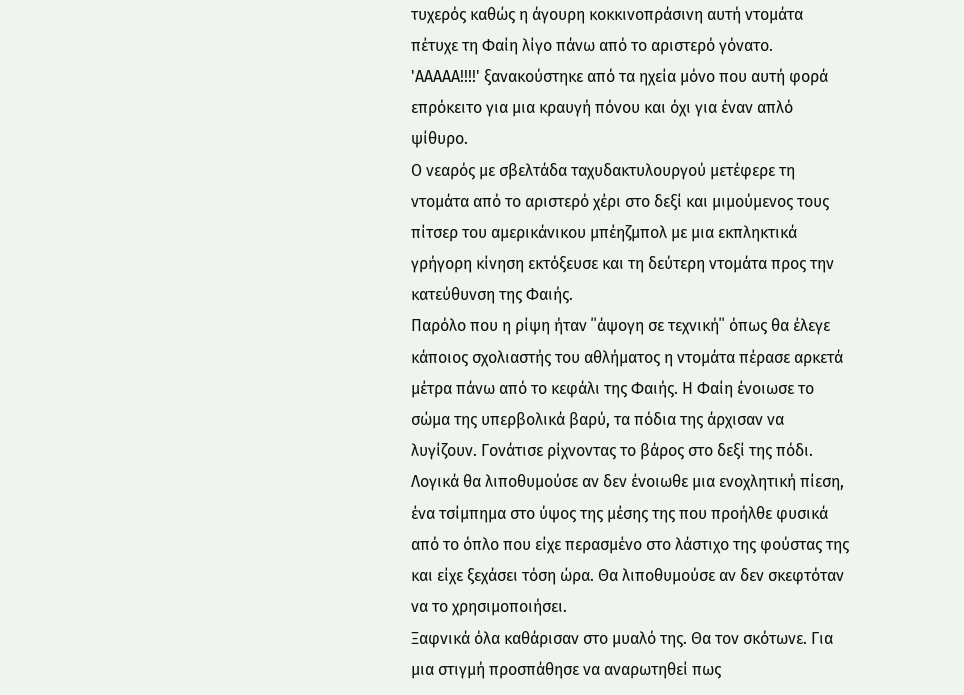τυχερός καθώς η άγουρη κοκκινοπράσινη αυτή ντομάτα πέτυχε τη Φαίη λίγο πάνω από το αριστερό γόνατο.
'ΑΑΑΑΑ!!!!' ξανακούστηκε από τα ηχεία μόνο που αυτή φορά επρόκειτο για μια κραυγή πόνου και όχι για έναν απλό ψίθυρο.
Ο νεαρός με σβελτάδα ταχυδακτυλουργού μετέφερε τη ντομάτα από το αριστερό χέρι στο δεξί και μιμούμενος τους πίτσερ του αμερικάνικου μπέηζμπολ με μια εκπληκτικά γρήγορη κίνηση εκτόξευσε και τη δεύτερη ντομάτα προς την κατεύθυνση της Φαιής.
Παρόλο που η ρίψη ήταν ΄΄άψογη σε τεχνική΄΄ όπως θα έλεγε κάποιος σχολιαστής του αθλήματος η ντομάτα πέρασε αρκετά μέτρα πάνω από το κεφάλι της Φαιής. Η Φαίη ένοιωσε το σώμα της υπερβολικά βαρύ, τα πόδια της άρχισαν να λυγίζουν. Γονάτισε ρίχνοντας το βάρος στο δεξί της πόδι. Λογικά θα λιποθυμούσε αν δεν ένοιωθε μια ενοχλητική πίεση, ένα τσίμπημα στο ύψος της μέσης της που προήλθε φυσικά από το όπλο που είχε περασμένο στο λάστιχο της φούστας της και είχε ξεχάσει τόση ώρα. Θα λιποθυμούσε αν δεν σκεφτόταν να το χρησιμοποιήσει.
Ξαφνικά όλα καθάρισαν στο μυαλό της. Θα τον σκότωνε. Για μια στιγμή προσπάθησε να αναρωτηθεί πως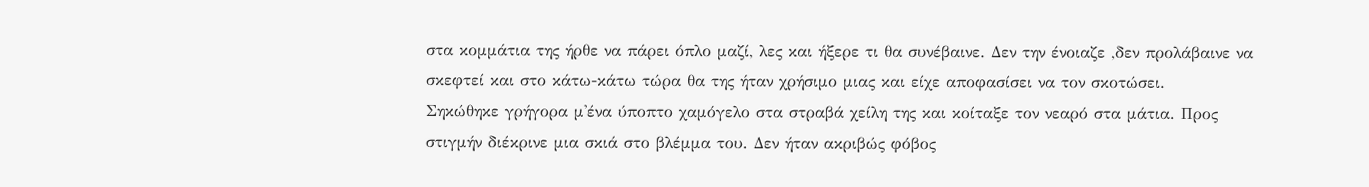στα κομμάτια της ήρθε να πάρει όπλο μαζί, λες και ήξερε τι θα συνέβαινε. Δεν την ένοιαζε ,δεν προλάβαινε να σκεφτεί και στο κάτω-κάτω τώρα θα της ήταν χρήσιμο μιας και είχε αποφασίσει να τον σκοτώσει.
Σηκώθηκε γρήγορα μ'ένα ύποπτο χαμόγελο στα στραβά χείλη της και κοίταξε τον νεαρό στα μάτια. Προς στιγμήν διέκρινε μια σκιά στο βλέμμα του. Δεν ήταν ακριβώς φόβος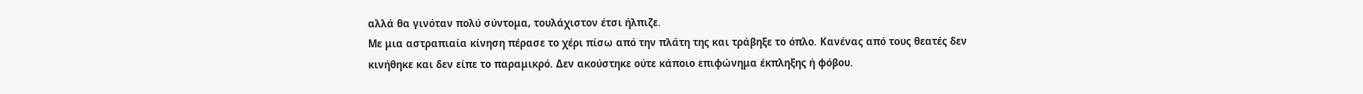αλλά θα γινόταν πολύ σύντομα, τουλάχιστον έτσι ήλπιζε.
Με μια αστραπιαία κίνηση πέρασε το χέρι πίσω από την πλάτη της και τράβηξε το όπλο. Κανένας από τους θεατές δεν κινήθηκε και δεν είπε το παραμικρό. Δεν ακούστηκε ούτε κάποιο επιφώνημα έκπληξης ή φόβου.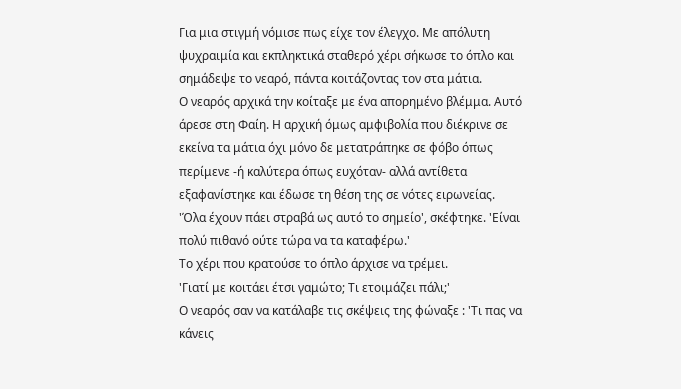Για μια στιγμή νόμισε πως είχε τον έλεγχο. Με απόλυτη ψυχραιμία και εκπληκτικά σταθερό χέρι σήκωσε το όπλο και σημάδεψε το νεαρό, πάντα κοιτάζοντας τον στα μάτια.
Ο νεαρός αρχικά την κοίταξε με ένα απορημένο βλέμμα. Αυτό άρεσε στη Φαίη. Η αρχική όμως αμφιβολία που διέκρινε σε εκείνα τα μάτια όχι μόνο δε μετατράπηκε σε φόβο όπως περίμενε -ή καλύτερα όπως ευχόταν- αλλά αντίθετα εξαφανίστηκε και έδωσε τη θέση της σε νότες ειρωνείας.
'Όλα έχουν πάει στραβά ως αυτό το σημείο', σκέφτηκε. 'Είναι πολύ πιθανό ούτε τώρα να τα καταφέρω.'
Το χέρι που κρατούσε το όπλο άρχισε να τρέμει.
'Γιατί με κοιτάει έτσι γαμώτο; Τι ετοιμάζει πάλι;'
Ο νεαρός σαν να κατάλαβε τις σκέψεις της φώναξε : 'Τι πας να κάνεις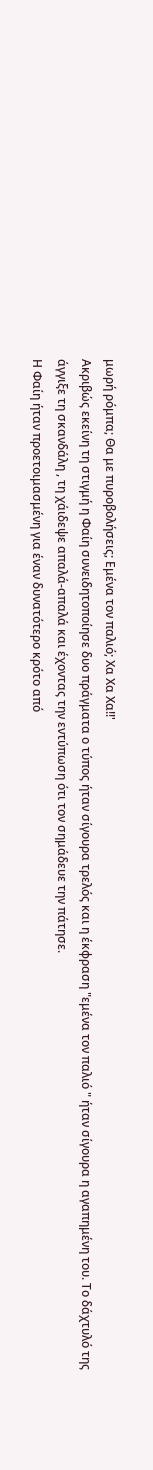μωρή ρόμπα; Θα με πυροβολήσεις; Εμένα τον παλιό; Χα Χα Χα!!'
Ακριβώς εκείνη τη στιγμή η Φαίη συνειδητοποίησε δυο πράγματα ο τύπος ήταν σίγουρα τρελός και η έκφραση "εμένα τον παλιό " ήταν σίγουρα η αγαπημένη του. Το δάχτυλό της άγγιξε τη σκανδάλη , τη χάιδεψε απαλά-απαλά και έχοντας την εντύπωση ότι τον σημάδευε την πάτησε.
Η Φαίη ήταν προετοιμασμένη για έναν δυνατότερο κρότο από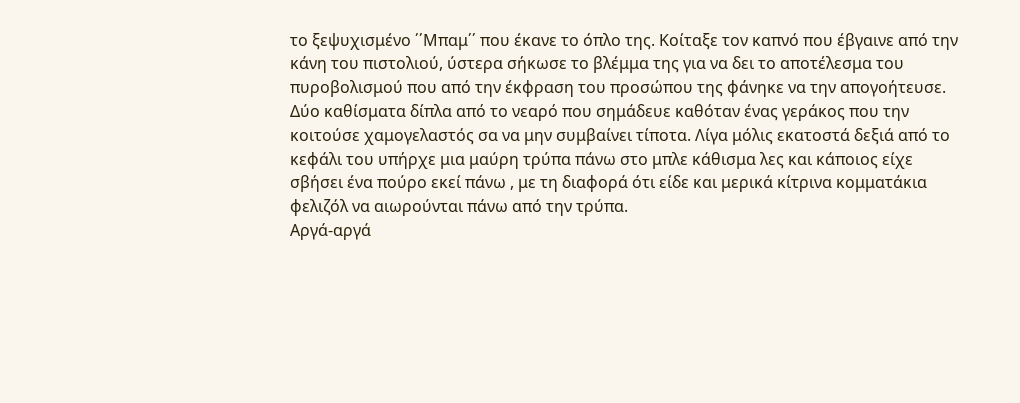το ξεψυχισμένο ΄΄Μπαμ΄΄ που έκανε το όπλο της. Κοίταξε τον καπνό που έβγαινε από την κάνη του πιστολιού, ύστερα σήκωσε το βλέμμα της για να δει το αποτέλεσμα του πυροβολισμού που από την έκφραση του προσώπου της φάνηκε να την απογοήτευσε.
Δύο καθίσματα δίπλα από το νεαρό που σημάδευε καθόταν ένας γεράκος που την κοιτούσε χαμογελαστός σα να μην συμβαίνει τίποτα. Λίγα μόλις εκατοστά δεξιά από το κεφάλι του υπήρχε μια μαύρη τρύπα πάνω στο μπλε κάθισμα λες και κάποιος είχε σβήσει ένα πούρο εκεί πάνω , με τη διαφορά ότι είδε και μερικά κίτρινα κομματάκια φελιζόλ να αιωρούνται πάνω από την τρύπα.
Αργά-αργά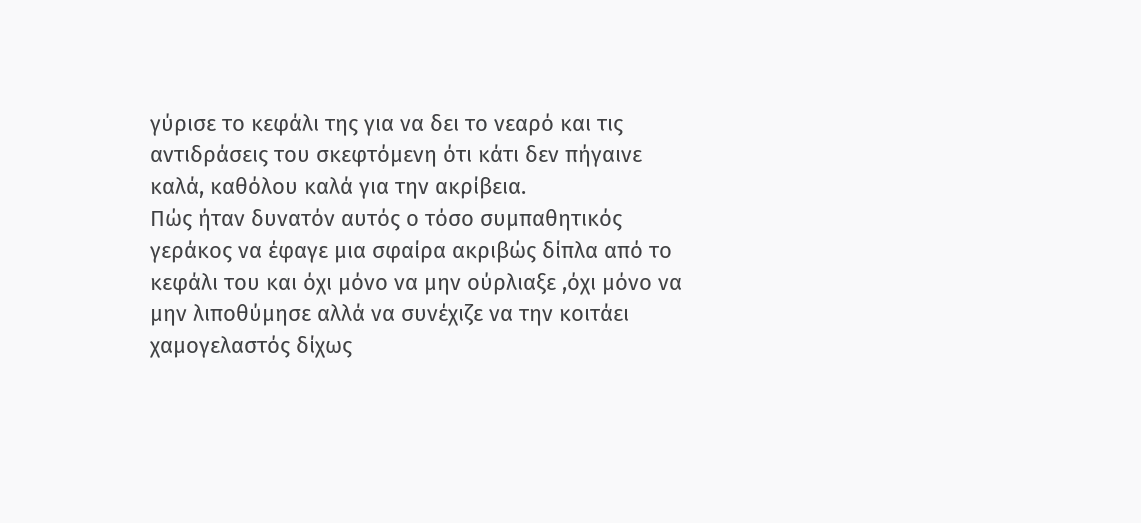γύρισε το κεφάλι της για να δει το νεαρό και τις αντιδράσεις του σκεφτόμενη ότι κάτι δεν πήγαινε καλά, καθόλου καλά για την ακρίβεια.
Πώς ήταν δυνατόν αυτός ο τόσο συμπαθητικός γεράκος να έφαγε μια σφαίρα ακριβώς δίπλα από το κεφάλι του και όχι μόνο να μην ούρλιαξε ,όχι μόνο να μην λιποθύμησε αλλά να συνέχιζε να την κοιτάει χαμογελαστός δίχως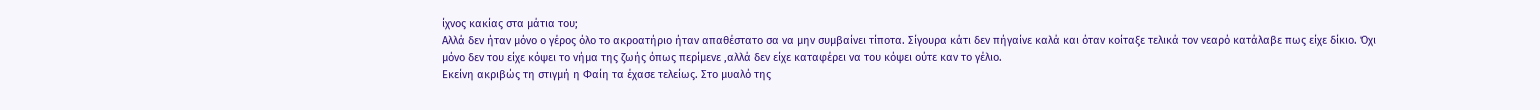ίχνος κακίας στα μάτια του;
Αλλά δεν ήταν μόνο ο γέρος όλο το ακροατήριο ήταν απαθέστατο σα να μην συμβαίνει τίποτα. Σίγουρα κάτι δεν πήγαίνε καλά και όταν κοίταξε τελικά τον νεαρό κατάλαβε πως είχε δίκιο. Όχι μόνο δεν του είχε κόψει το νήμα της ζωής όπως περίμενε ,αλλά δεν είχε καταφέρει να του κόψει ούτε καν το γέλιο.
Εκείνη ακριβώς τη στιγμή η Φαίη τα έχασε τελείως. Στο μυαλό της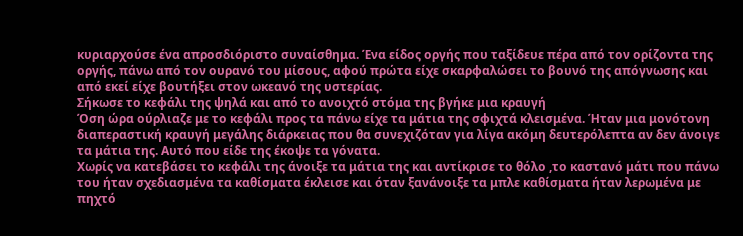κυριαρχούσε ένα απροσδιόριστο συναίσθημα. Ένα είδος οργής που ταξίδευε πέρα από τον ορίζοντα της οργής, πάνω από τον ουρανό του μίσους, αφού πρώτα είχε σκαρφαλώσει το βουνό της απόγνωσης και από εκεί είχε βουτήξει στον ωκεανό της υστερίας.
Σήκωσε το κεφάλι της ψηλά και από το ανοιχτό στόμα της βγήκε μια κραυγή
Όση ώρα ούρλιαζε με το κεφάλι προς τα πάνω είχε τα μάτια της σφιχτά κλεισμένα. Ήταν μια μονότονη διαπεραστική κραυγή μεγάλης διάρκειας που θα συνεχιζόταν για λίγα ακόμη δευτερόλεπτα αν δεν άνοιγε τα μάτια της. Αυτό που είδε της έκοψε τα γόνατα.
Χωρίς να κατεβάσει το κεφάλι της άνοιξε τα μάτια της και αντίκρισε το θόλο ,το καστανό μάτι που πάνω του ήταν σχεδιασμένα τα καθίσματα έκλεισε και όταν ξανάνοιξε τα μπλε καθίσματα ήταν λερωμένα με πηχτό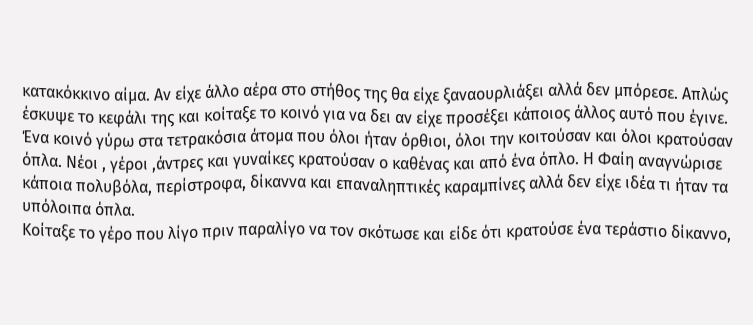κατακόκκινο αίμα. Αν είχε άλλο αέρα στο στήθος της θα είχε ξαναουρλιάξει αλλά δεν μπόρεσε. Απλώς έσκυψε το κεφάλι της και κοίταξε το κοινό για να δει αν είχε προσέξει κάποιος άλλος αυτό που έγινε.
Ένα κοινό γύρω στα τετρακόσια άτομα που όλοι ήταν όρθιοι, όλοι την κοιτούσαν και όλοι κρατούσαν όπλα. Νέοι , γέροι ,άντρες και γυναίκες κρατούσαν ο καθένας και από ένα όπλο. Η Φαίη αναγνώρισε κάποια πολυβόλα, περίστροφα, δίκαννα και επαναληπτικές καραμπίνες αλλά δεν είχε ιδέα τι ήταν τα υπόλοιπα όπλα.
Κοίταξε το γέρο που λίγο πριν παραλίγο να τον σκότωσε και είδε ότι κρατούσε ένα τεράστιο δίκαννο,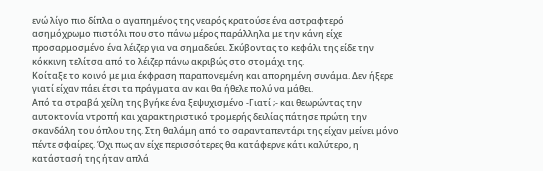ενώ λίγο πιο δίπλα ο αγαπημένος της νεαρός κρατούσε ένα αστραφτερό ασημόχρωμο πιστόλι που στο πάνω μέρος παράλληλα με την κάνη είχε προσαρμοσμένο ένα λέιζερ για να σημαδεύει. Σκύβοντας το κεφάλι της είδε την κόκκινη τελίτσα από το λέιζερ πάνω ακριβώς στο στομάχι της.
Κοίταξε το κοινό με μια έκφραση παραπονεμένη και απορημένη συνάμα. Δεν ήξερε γιατί είχαν πάει έτσι τα πράγματα αν και θα ήθελε πολύ να μάθει.
Από τα στραβά χείλη της βγήκε ένα ξεψυχισμένο -Γιατί ;- και θεωρώντας την αυτοκτονία ντροπή και χαρακτηριστικό τρομερής δειλίας πάτησε πρώτη την σκανδάλη του όπλου της. Στη θαλάμη από το σαρανταπεντάρι της είχαν μείνει μόνο πέντε σφαίρες. Όχι πως αν είχε περισσότερες θα κατάφερνε κάτι καλύτερο, η κατάστασή της ήταν απλά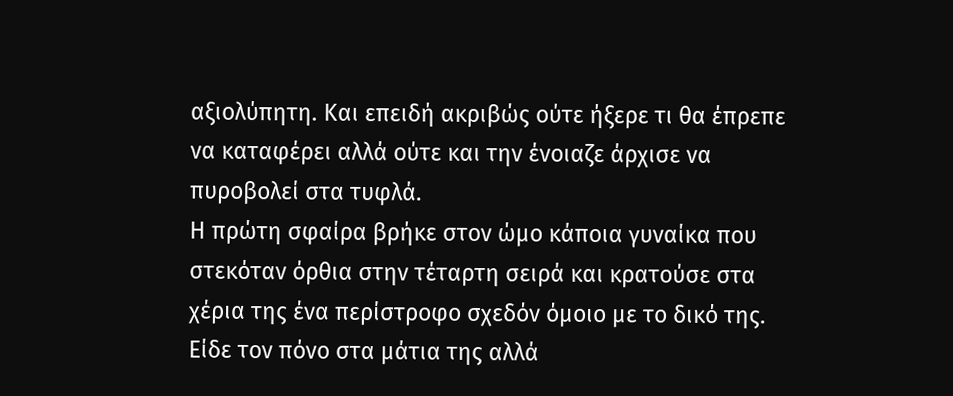αξιολύπητη. Και επειδή ακριβώς ούτε ήξερε τι θα έπρεπε να καταφέρει αλλά ούτε και την ένοιαζε άρχισε να πυροβολεί στα τυφλά.
Η πρώτη σφαίρα βρήκε στον ώμο κάποια γυναίκα που στεκόταν όρθια στην τέταρτη σειρά και κρατούσε στα χέρια της ένα περίστροφο σχεδόν όμοιο με το δικό της. Είδε τον πόνο στα μάτια της αλλά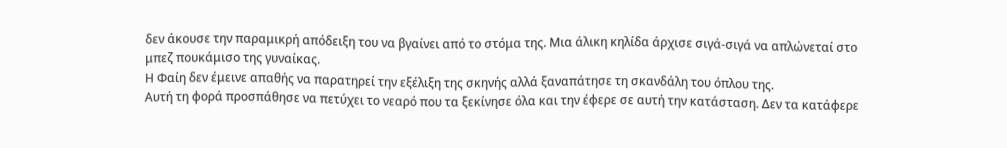δεν άκουσε την παραμικρή απόδειξη του να βγαίνει από το στόμα της. Μια άλικη κηλίδα άρχισε σιγά-σιγά να απλώνεταί στο μπεζ πουκάμισο της γυναίκας.
Η Φαίη δεν έμεινε απαθής να παρατηρεί την εξέλιξη της σκηνής αλλά ξαναπάτησε τη σκανδάλη του όπλου της.
Αυτή τη φορά προσπάθησε να πετύχει το νεαρό που τα ξεκίνησε όλα και την έφερε σε αυτή την κατάσταση. Δεν τα κατάφερε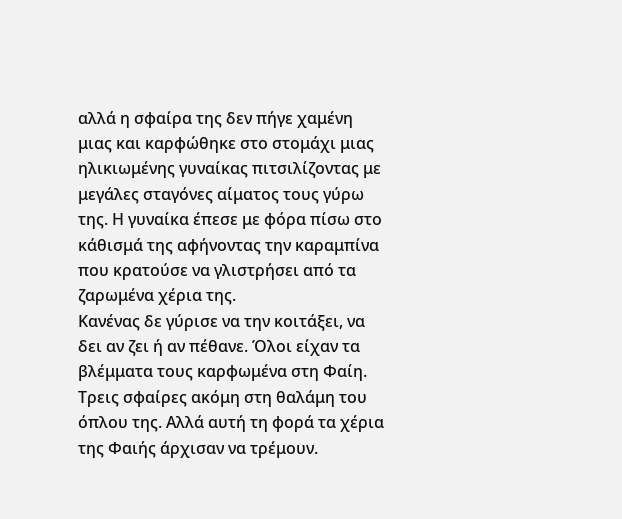αλλά η σφαίρα της δεν πήγε χαμένη μιας και καρφώθηκε στο στομάχι μιας ηλικιωμένης γυναίκας πιτσιλίζοντας με μεγάλες σταγόνες αίματος τους γύρω της. Η γυναίκα έπεσε με φόρα πίσω στο κάθισμά της αφήνοντας την καραμπίνα που κρατούσε να γλιστρήσει από τα ζαρωμένα χέρια της.
Κανένας δε γύρισε να την κοιτάξει, να δει αν ζει ή αν πέθανε. Όλοι είχαν τα βλέμματα τους καρφωμένα στη Φαίη.
Τρεις σφαίρες ακόμη στη θαλάμη του όπλου της. Αλλά αυτή τη φορά τα χέρια της Φαιής άρχισαν να τρέμουν.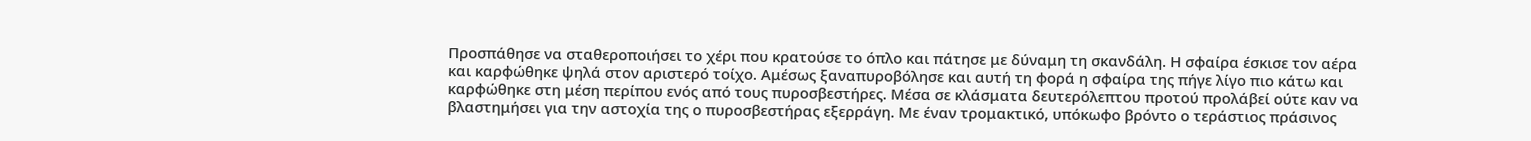Προσπάθησε να σταθεροποιήσει το χέρι που κρατούσε το όπλο και πάτησε με δύναμη τη σκανδάλη. Η σφαίρα έσκισε τον αέρα και καρφώθηκε ψηλά στον αριστερό τοίχο. Αμέσως ξαναπυροβόλησε και αυτή τη φορά η σφαίρα της πήγε λίγο πιο κάτω και καρφώθηκε στη μέση περίπου ενός από τους πυροσβεστήρες. Μέσα σε κλάσματα δευτερόλεπτου προτού προλάβεί ούτε καν να βλαστημήσει για την αστοχία της ο πυροσβεστήρας εξερράγη. Με έναν τρομακτικό, υπόκωφο βρόντο ο τεράστιος πράσινος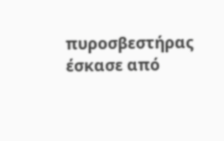πυροσβεστήρας έσκασε από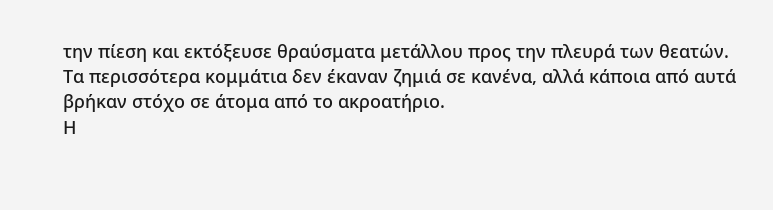την πίεση και εκτόξευσε θραύσματα μετάλλου προς την πλευρά των θεατών.
Τα περισσότερα κομμάτια δεν έκαναν ζημιά σε κανένα, αλλά κάποια από αυτά βρήκαν στόχο σε άτομα από το ακροατήριο.
Η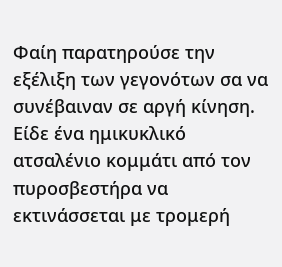Φαίη παρατηρούσε την εξέλιξη των γεγονότων σα να συνέβαιναν σε αργή κίνηση. Είδε ένα ημικυκλικό ατσαλένιο κομμάτι από τον πυροσβεστήρα να εκτινάσσεται με τρομερή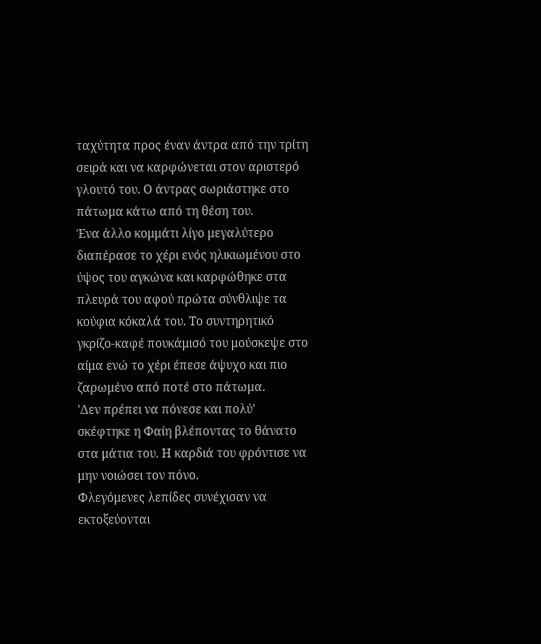ταχύτητα προς έναν άντρα από την τρίτη σειρά και να καρφώνεται στον αριστερό γλουτό του. Ο άντρας σωριάστηκε στο πάτωμα κάτω από τη θέση του.
Ένα άλλο κομμάτι λίγο μεγαλύτερο διαπέρασε το χέρι ενός ηλικιωμένου στο ύψος του αγκώνα και καρφώθηκε στα πλευρά του αφού πρώτα σύνθλιψε τα κούφια κόκαλά του. Το συντηρητικό γκρίζο-καφέ πουκάμισό του μούσκεψε στο αίμα ενώ το χέρι έπεσε άψυχο και πιο ζαρωμένο από ποτέ στο πάτωμα.
'Δεν πρέπει να πόνεσε και πολύ' σκέφτηκε η Φαίη βλέποντας το θάνατο στα μάτια του. Η καρδιά του φρόντισε να μην νοιώσει τον πόνο.
Φλεγόμενες λεπίδες συνέχισαν να εκτοξεύονται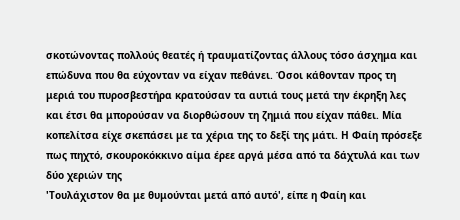σκοτώνοντας πολλούς θεατές ή τραυματίζοντας άλλους τόσο άσχημα και επώδυνα που θα εύχονταν να είχαν πεθάνει. Όσοι κάθονταν προς τη μεριά του πυροσβεστήρα κρατούσαν τα αυτιά τους μετά την έκρηξη λες και έτσι θα μπορούσαν να διορθώσουν τη ζημιά που είχαν πάθει. Μία κοπελίτσα είχε σκεπάσει με τα χέρια της το δεξί της μάτι. Η Φαίη πρόσεξε πως πηχτό, σκουροκόκκινο αίμα έρεε αργά μέσα από τα δάχτυλά και των δύο χεριών της
'Τουλάχιστον θα με θυμούνται μετά από αυτό', είπε η Φαίη και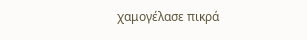χαμογέλασε πικρά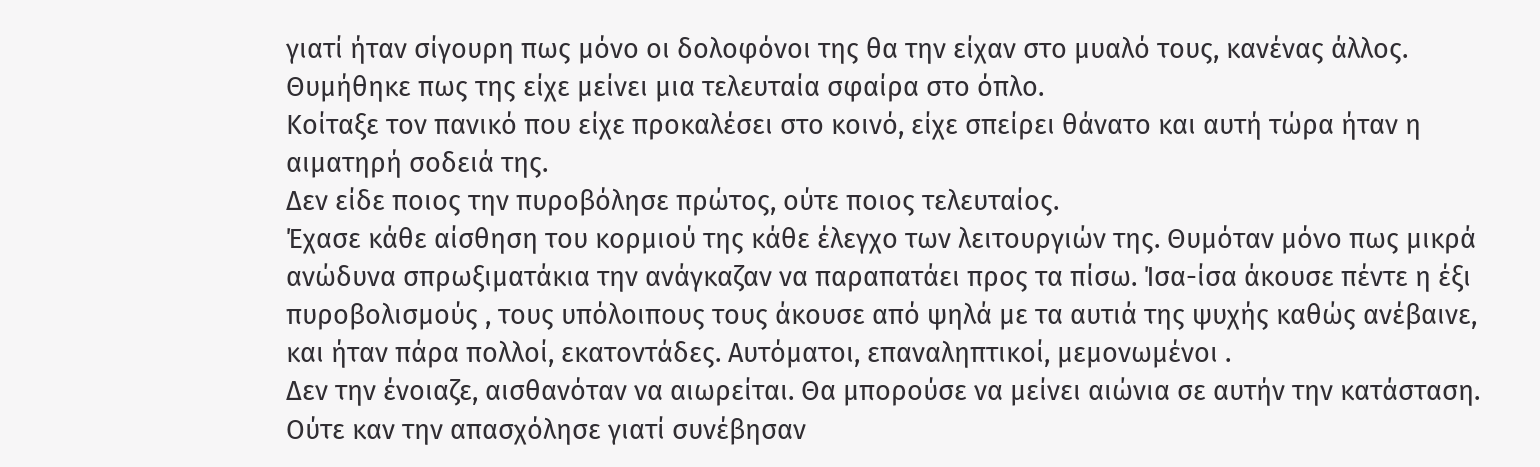γιατί ήταν σίγουρη πως μόνο οι δολοφόνοι της θα την είχαν στο μυαλό τους, κανένας άλλος.
Θυμήθηκε πως της είχε μείνει μια τελευταία σφαίρα στο όπλο.
Κοίταξε τον πανικό που είχε προκαλέσει στο κοινό, είχε σπείρει θάνατο και αυτή τώρα ήταν η αιματηρή σοδειά της.
Δεν είδε ποιος την πυροβόλησε πρώτος, ούτε ποιος τελευταίος.
Έχασε κάθε αίσθηση του κορμιού της κάθε έλεγχο των λειτουργιών της. Θυμόταν μόνο πως μικρά ανώδυνα σπρωξιματάκια την ανάγκαζαν να παραπατάει προς τα πίσω. Ίσα-ίσα άκουσε πέντε η έξι πυροβολισμούς , τους υπόλοιπους τους άκουσε από ψηλά με τα αυτιά της ψυχής καθώς ανέβαινε, και ήταν πάρα πολλοί, εκατοντάδες. Αυτόματοι, επαναληπτικοί, μεμονωμένοι .
Δεν την ένοιαζε, αισθανόταν να αιωρείται. Θα μπορούσε να μείνει αιώνια σε αυτήν την κατάσταση. Ούτε καν την απασχόλησε γιατί συνέβησαν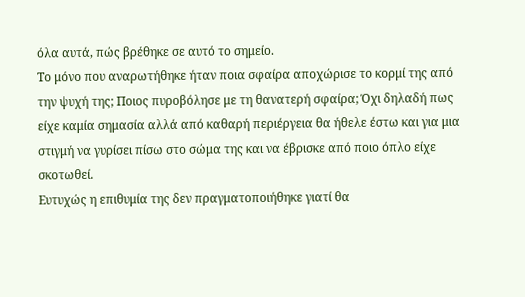όλα αυτά, πώς βρέθηκε σε αυτό το σημείο.
Το μόνο που αναρωτήθηκε ήταν ποια σφαίρα αποχώρισε το κορμί της από την ψυχή της; Ποιος πυροβόλησε με τη θανατερή σφαίρα; Όχι δηλαδή πως είχε καμία σημασία αλλά από καθαρή περιέργεια θα ήθελε έστω και για μια στιγμή να γυρίσει πίσω στο σώμα της και να έβρισκε από ποιο όπλο είχε σκοτωθεί.
Ευτυχώς η επιθυμία της δεν πραγματοποιήθηκε γιατί θα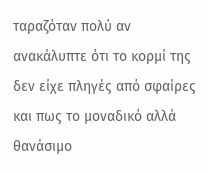ταραζόταν πολύ αν ανακάλυπτε ότι το κορμί της δεν είχε πληγές από σφαίρες και πως το μοναδικό αλλά θανάσιμο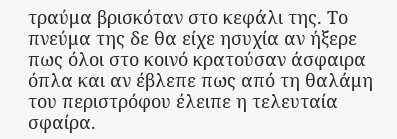τραύμα βρισκόταν στο κεφάλι της. Το πνεύμα της δε θα είχε ησυχία αν ήξερε πως όλοι στο κοινό κρατούσαν άσφαιρα όπλα και αν έβλεπε πως από τη θαλάμη του περιστρόφου έλειπε η τελευταία σφαίρα.